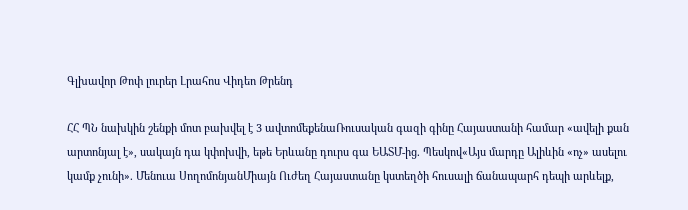Գլխավոր Թոփ լուրեր Լրահոս Վիդեո Թրենդ

ՀՀ ՊՆ նախկին շենքի մոտ բախվել է 3 ավտոմեքենաՌուսական գազի գինը Հայաստանի համար «ավելի քան արտոնյալ է», սակայն դա կփոխվի, եթե Երևանը դուրս գա ԵԱՏՄ-ից. Պեսկով«Այս մարդը Ալիևին «ոչ» ասելու կամք չունի». Մենուա ՍողոմոնյանՄիայն Ուժեղ Հայաստանը կստեղծի հուսալի ճանապարհ դեպի արևելք,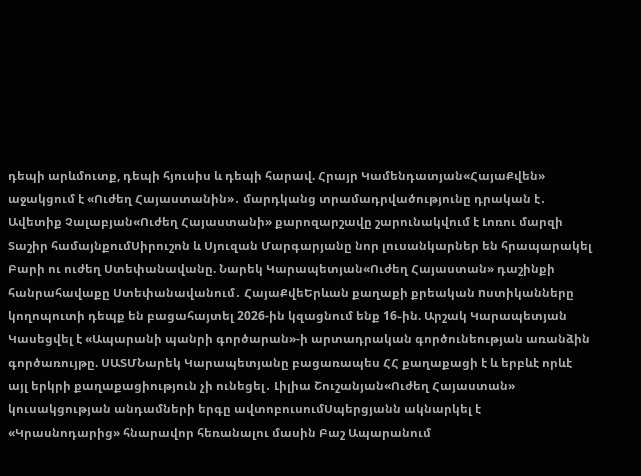դեպի արևմուտք, դեպի հյուսիս և դեպի հարավ. Հրայր Կամենդատյան«ՀայաՔվեն» աջակցում է «Ուժեղ Հայաստանին»․ մարդկանց տրամադրվածությունը դրական է․ Ավետիք Չալաբյան«Ուժեղ Հայաստանի» քարոզարշավը շարունակվում է Լոռու մարզի Տաշիր համայնքումՍիրուշոն և Սյուզան Մարգարյանը նոր լուսանկարներ են հրապարակել Բարի ու ուժեղ Ստեփանավանը. Նարեկ Կարապետյան«Ուժեղ Հայաստան» դաշինքի հանրահավաքը Ստեփանավանում․ ՀայաՔվեԵրևան քաղաքի քրեական nստիկանները կողոպուտի դեպք են բացահայտել 2026-ին կզացնում ենք 16֊ին. Արշակ Կարապետյան Կասեցվել է «Ապարանի պանրի գործարան»-ի արտադրական գործունեության առանձին գործառույթը. ՍԱՏՄՆարեկ Կարապետյանը բացառապես ՀՀ քաղաքացի է և երբևէ որևէ այլ երկրի քաղաքացիություն չի ունեցել․ Լիլիա Շուշանյան«Ուժեղ Հայաստան» կուսակցության անդամների երգը ավտոբուսումՍպերցյանն ակնարկել է «Կրասնոդարից» հնարավոր հեռանալու մասին Բաշ Ապարանում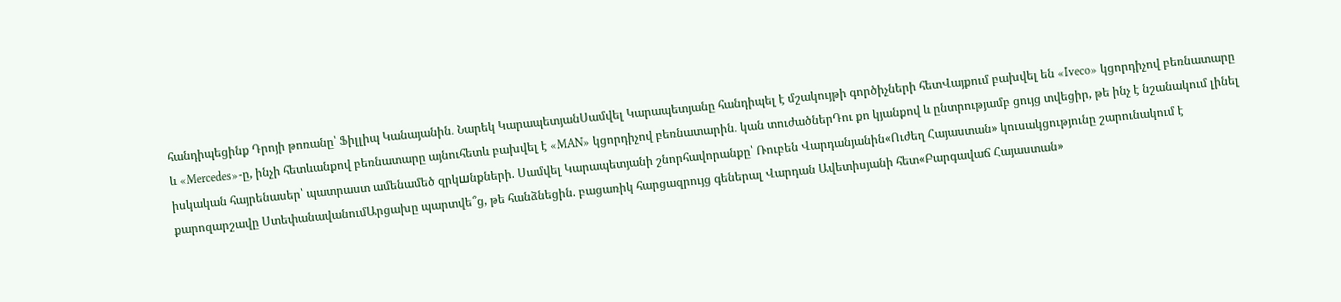հանդիպեցինք Դրոյի թոռանը՝ Ֆիլլիպ Կանայանին․ Նարեկ ԿարապետյանՍամվել Կարապետյանը հանդիպել է մշակույթի գործիչների հետՎայքում բախվել են «Iveco» կցորդիչով բեռնատարը և «Mercedes»-ը, ինչի հետևանքով բեռնատարը այնուհետև բախվել է «MAN» կցորդիչով բեռնատարին․ կան տուժածներԴու քո կյանքով և ընտրությամբ ցույց տվեցիր, թե ինչ է նշանակում լինել իսկական հայրենասեր՝ պատրաստ ամենամեծ զրկшնքների. Սամվել Կարապետյանի շնորհավորանքը՝ Ռուբեն Վարդանյանին«Ուժեղ Հայաստան» կուսակցությունը շարունակում է քարոզարշավը ՍտեփանավանումԱրցախը պարտվե՞ց, թե հանձնեցին. բացառիկ հարցազրույց գեներալ Վարդան Ավետիսյանի հետ«Բարգավաճ Հայաստան»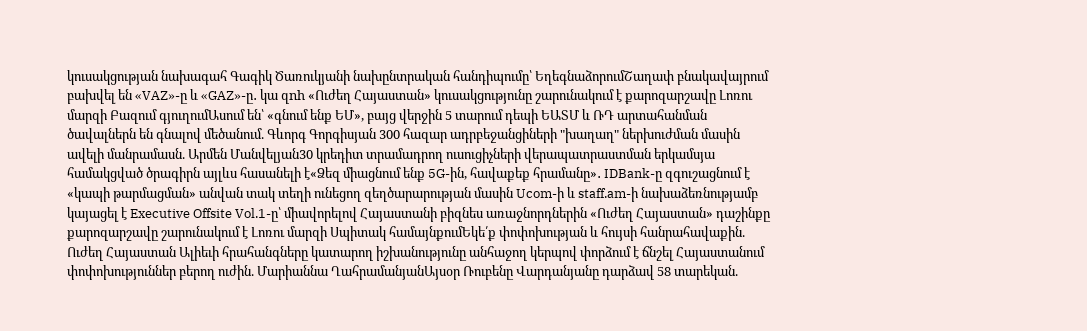կուսակցության նախագահ Գագիկ Ծառուկյանի նախընտրական հանդիպումը՝ ԵղեգնաձորումՇաղափ բնակավայրում բախվել են «VAZ»-ը և «GAZ»-ը․ կա զnh «Ուժեղ Հայաստան» կուսակցությունը շարունակում է քարոզարշավը Լոռու մարզի Բազում գյուղումԱսում են՝ «գնում ենք ԵՄ», բայց վերջին 5 տարում դեպի ԵԱՏՄ և ՌԴ արտահանման ծավալներն են գնալով մեծանում. Գևորգ Գորգիսյան 300 հազար ադրբեջանցիների "խաղաղ" ներխուժման մասին ավելի մանրամասն. Արմեն Մանվելյան30 կրեդիտ տրամադրող ուսուցիչների վերապատրաստման երկամսյա համակցված ծրագիրն այլևս հասանելի է«Ձեզ միացնում ենք 5G-ին, հավաքեք հրամանը»․ IDBank-ը զգուշացնում է «կապի թարմացման» անվան տակ տեղի ունեցող զեղծարարության մասին Ucom-ի և staff.am-ի նախաձեռնությամբ կայացել է Executive Offsite Vol.1-ը՝ միավորելով Հայաստանի բիզնես առաջնորդներին «Ուժեղ Հայաստան» դաշինքը քարոզարշավը շարունակում է Լոռու մարզի Սպիտակ համայնքումԵկե՛ք փոփոխության և հույսի հանրահավաքին. Ուժեղ Հայաստան Ալիեւի հրահանգները կատարող իշխանությունը անհաջող կերպով փորձում է ճնշել Հայաստանում փոփոխություններ բերող ուժին. Մարիաննա ՂահրամանյանԱյսօր Ռուբենը Վարդանյանը դարձավ 58 տարեկան.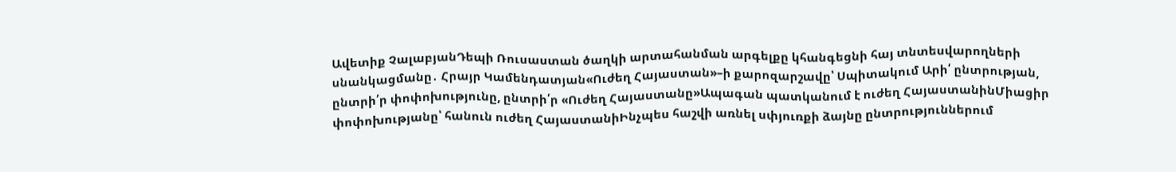Ավետիք ՉալաբյանԴեպի Ռուսաստան ծաղկի արտահանման արգելքը կհանգեցնի հայ տնտեսվարողների սնանկացմանը․ Հրայր Կամենդատյան«Ուժեղ Հայաստան»–ի քարոզարշավը՝ Սպիտակում Արի՛ ընտրության, ընտրի՛ր փոփոխությունը, ընտրի՛ր «Ուժեղ Հայաստանը»Ապագան պատկանում է ուժեղ ՀայաստանինՄիացիր փոփոխությանը՝ հանուն ուժեղ ՀայաստանիԻնչպես հաշվի առնել սփյուռքի ձայնը ընտրություններում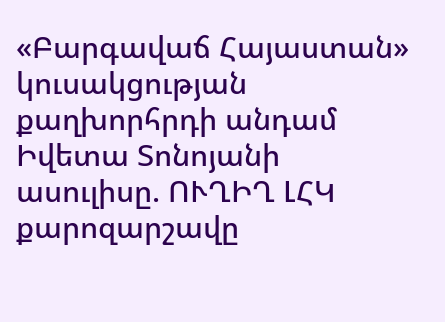«Բարգավաճ Հայաստան» կուսակցության քաղխորհրդի անդամ Իվետա Տոնոյանի ասուլիսը. ՈՒՂԻՂ ԼՀԿ քարոզարշավը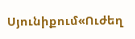Սյունիքում«Ուժեղ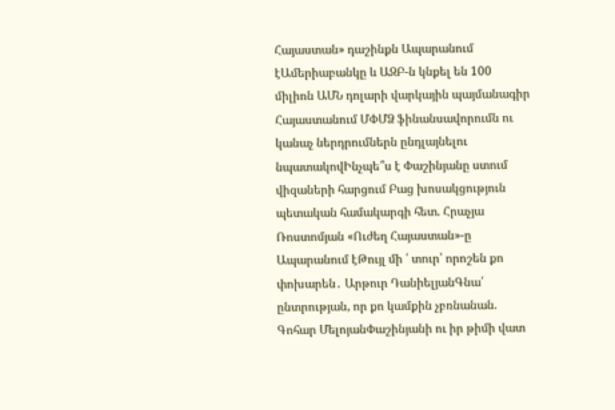Հայաստան» դաշինքն Ապարանում էԱմերիաբանկը և ԱԶԲ-ն կնքել են 100 միլիոն ԱՄՆ դոլարի վարկային պայմանագիր Հայաստանում ՄՓՄՁ ֆինանսավորումն ու կանաչ ներդրումներն ընդլայնելու նպատակովԻնչպե՞ս է Փաշինյանը ստում վիզաների հարցում Բաց խոսակցություն պետական համակարգի հետ. Հրաչյա Ռոստոմյան «Ուժեղ Հայաստան»-ը Ապարանում էԹույլ մի ՛ տուր՝ որոշեն քո փոխարեն․ Արթուր ԴանիելյանԳնա՛ ընտրության, որ քո կամքին չբռնանան. Գոհար ՄելոյանՓաշինյանի ու իր թիմի վատ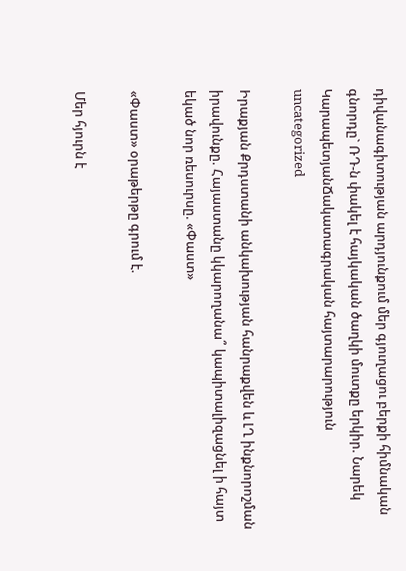դիվանագիտության արդյունքում մեր գյուղացու բերքի հիմնական գնորդը` ՌԴ-ն փակել է հայկական ծաղկի մուտքը երկիր. Նարեկ ԿարապետյանՃակատագրական հայտարարություն
uncategorized

Իրաքյան Քրդստանի անկախության հանրաքվեն և ԼՂ ինքնորոշման իրավունքը. Հայաստանը կկարողանա՞ կապիտալիզացնել ի հայտ եկած նոր ռեսուրսը. «Փաստ»

«Փաստ» օրաթերթը գրում է.

Մեր հյուրն է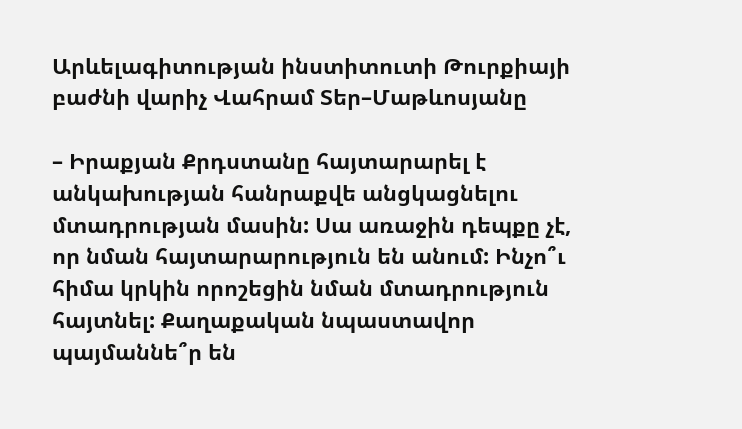Արևելագիտության ինստիտուտի Թուրքիայի բաժնի վարիչ Վահրամ Տեր–Մաթևոսյանը

– Իրաքյան Քրդստանը հայտարարել է անկախության հանրաքվե անցկացնելու մտադրության մասին: Սա առաջին դեպքը չէ, որ նման հայտարարություն են անում: Ինչո՞ւ հիմա կրկին որոշեցին նման մտադրություն հայտնել: Քաղաքական նպաստավոր պայմաննե՞ր են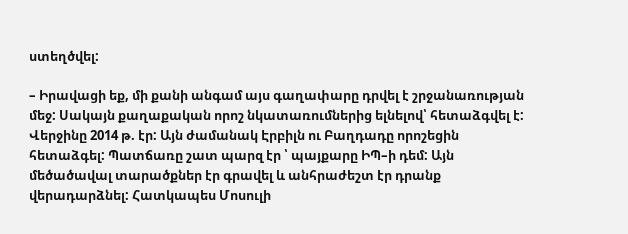ստեղծվել:

– Իրավացի եք, մի քանի անգամ այս գաղափարը դրվել է շրջանառության մեջ: Սակայն քաղաքական որոշ նկատառումներից ելնելով՝ հետաձգվել է: Վերջինը 2014 թ. էր: Այն ժամանակ Էրբիլն ու Բաղդադը որոշեցին հետաձգել: Պատճառը շատ պարզ էր ՝ պայքարը ԻՊ–ի դեմ: Այն մեծածավալ տարածքներ էր գրավել և անհրաժեշտ էր դրանք վերադարձնել: Հատկապես Մոսուլի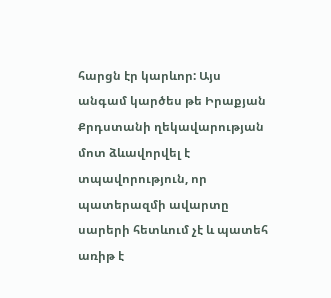հարցն էր կարևոր: Այս անգամ կարծես թե Իրաքյան Քրդստանի ղեկավարության մոտ ձևավորվել է տպավորություն, որ պատերազմի ավարտը սարերի հետևում չէ և պատեհ առիթ է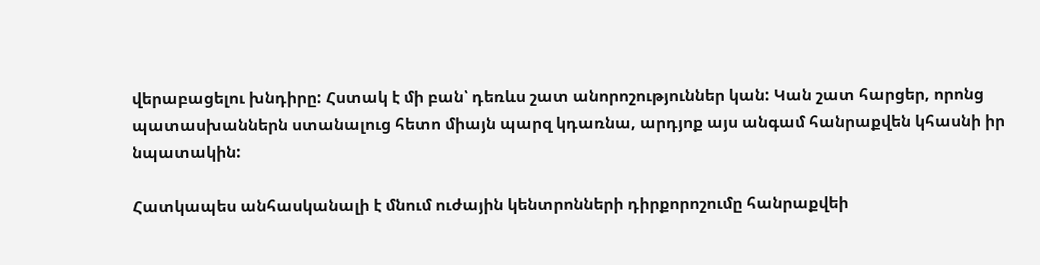վերաբացելու խնդիրը: Հստակ է մի բան՝ դեռևս շատ անորոշություններ կան: Կան շատ հարցեր, որոնց պատասխաններն ստանալուց հետո միայն պարզ կդառնա, արդյոք այս անգամ հանրաքվեն կհասնի իր նպատակին:

Հատկապես անհասկանալի է մնում ուժային կենտրոնների դիրքորոշումը հանրաքվեի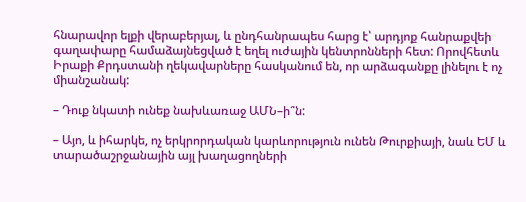հնարավոր ելքի վերաբերյալ, և ընդհանրապես հարց է՝ արդյոք հանրաքվեի գաղափարը համաձայնեցված է եղել ուժային կենտրոնների հետ: Որովհետև Իրաքի Քրդստանի ղեկավարները հասկանում են, որ արձագանքը լինելու է ոչ միանշանակ:

– Դուք նկատի ունեք նախևառաջ ԱՄՆ–ի՞ն:

– Այո, և իհարկե, ոչ երկրորդական կարևորություն ունեն Թուրքիայի, նաև ԵՄ և տարածաշրջանային այլ խաղացողների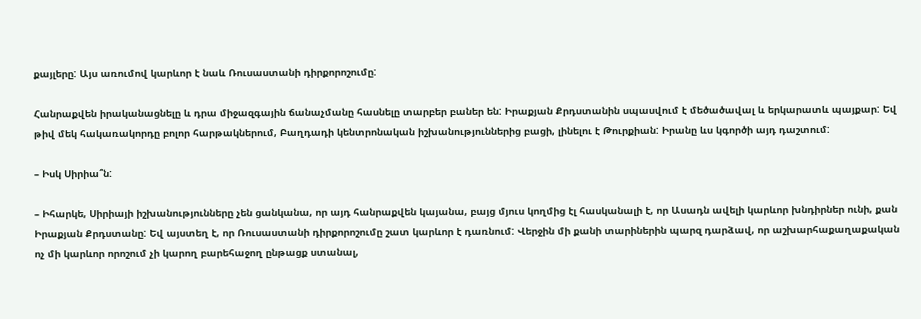քայլերը: Այս առումով կարևոր է նաև Ռուսաստանի դիրքորոշումը:

Հանրաքվեն իրականացնելը և դրա միջազգային ճանաչմանը հասնելը տարբեր բաներ են: Իրաքյան Քրդստանին սպասվում է մեծածավալ և երկարատև պայքար: Եվ թիվ մեկ հակառակորդը բոլոր հարթակներում, Բաղդադի կենտրոնական իշխանություններից բացի, լինելու է Թուրքիան: Իրանը ևս կգործի այդ դաշտում:

– Իսկ Սիրիա՞ն:

– Իհարկե, Սիրիայի իշխանությունները չեն ցանկանա, որ այդ հանրաքվեն կայանա, բայց մյուս կողմից էլ հասկանալի է, որ Ասադն ավելի կարևոր խնդիրներ ունի, քան Իրաքյան Քրդստանը: Եվ այստեղ է, որ Ռուսաստանի դիրքորոշումը շատ կարևոր է դառնում: Վերջին մի քանի տարիներին պարզ դարձավ, որ աշխարհաքաղաքական ոչ մի կարևոր որոշում չի կարող բարեհաջող ընթացք ստանալ,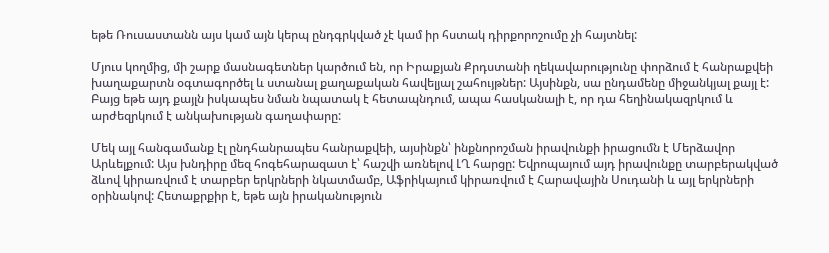եթե Ռուսաստանն այս կամ այն կերպ ընդգրկված չէ կամ իր հստակ դիրքորոշումը չի հայտնել:

Մյուս կողմից, մի շարք մասնագետներ կարծում են, որ Իրաքյան Քրդստանի ղեկավարությունը փորձում է հանրաքվեի խաղաքարտն օգտագործել և ստանալ քաղաքական հավելյալ շահույթներ: Այսինքն, սա ընդամենը միջանկյալ քայլ է: Բայց եթե այդ քայլն իսկապես նման նպատակ է հետապնդում, ապա հասկանալի է, որ դա հեղինակազրկում և արժեզրկում է անկախության գաղափարը:

Մեկ այլ հանգամանք էլ ընդհանրապես հանրաքվեի, այսինքն՝ ինքնորոշման իրավունքի իրացումն է Մերձավոր Արևելքում: Այս խնդիրը մեզ հոգեհարազատ է՝ հաշվի առնելով ԼՂ հարցը: Եվրոպայում այդ իրավունքը տարբերակված ձևով կիրառվում է տարբեր երկրների նկատմամբ, Աֆրիկայում կիրառվում է Հարավային Սուդանի և այլ երկրների օրինակով: Հետաքրքիր է, եթե այն իրականություն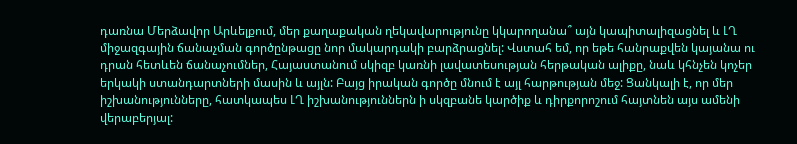դառնա Մերձավոր Արևելքում, մեր քաղաքական ղեկավարությունը կկարողանա՞ այն կապիտալիզացնել և ԼՂ միջազգային ճանաչման գործընթացը նոր մակարդակի բարձրացնել: Վստահ եմ, որ եթե հանրաքվեն կայանա ու դրան հետևեն ճանաչումներ, Հայաստանում սկիզբ կառնի լավատեսության հերթական ալիքը, նաև կհնչեն կոչեր երկակի ստանդարտների մասին և այլն: Բայց իրական գործը մնում է այլ հարթության մեջ: Ցանկալի է, որ մեր իշխանությունները, հատկապես ԼՂ իշխանություններն ի սկզբանե կարծիք և դիրքորոշում հայտնեն այս ամենի վերաբերյալ: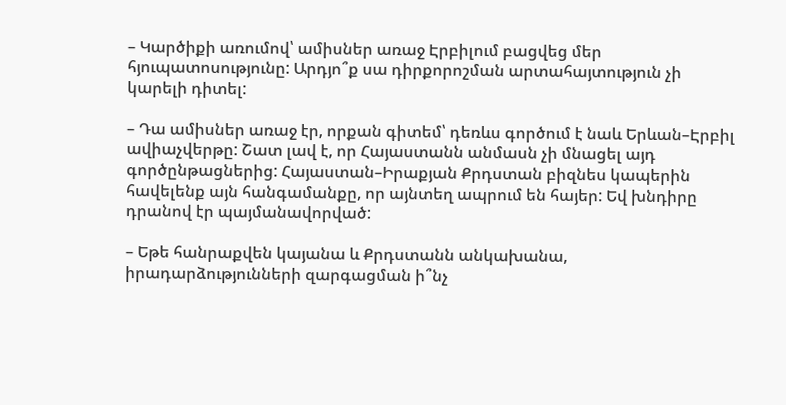– Կարծիքի առումով՝ ամիսներ առաջ Էրբիլում բացվեց մեր հյուպատոսությունը: Արդյո՞ք սա դիրքորոշման արտահայտություն չի կարելի դիտել:

– Դա ամիսներ առաջ էր, որքան գիտեմ՝ դեռևս գործում է նաև Երևան–Էրբիլ ավիաչվերթը: Շատ լավ է, որ Հայաստանն անմասն չի մնացել այդ գործընթացներից: Հայաստան–Իրաքյան Քրդստան բիզնես կապերին հավելենք այն հանգամանքը, որ այնտեղ ապրում են հայեր: Եվ խնդիրը դրանով էր պայմանավորված:

– Եթե հանրաքվեն կայանա և Քրդստանն անկախանա, իրադարձությունների զարգացման ի՞նչ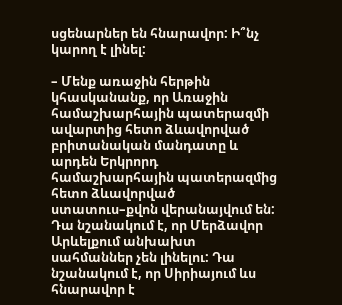սցենարներ են հնարավոր: Ի՞նչ կարող է լինել:

– Մենք առաջին հերթին կհասկանանք, որ Առաջին համաշխարհային պատերազմի ավարտից հետո ձևավորված բրիտանական մանդատը և արդեն Երկրորդ համաշխարհային պատերազմից հետո ձևավորված ստատուս–քվոն վերանայվում են: Դա նշանակում է, որ Մերձավոր Արևելքում անխախտ սահմաններ չեն լինելու: Դա նշանակում է, որ Սիրիայում ևս հնարավոր է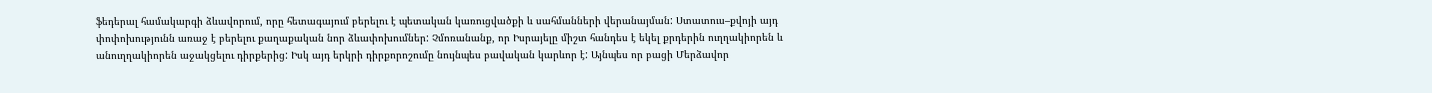ֆեդերալ համակարգի ձևավորում, որը հետագայում բերելու է պետական կառուցվածքի և սահմանների վերանայման: Ստատուս–քվոյի այդ փոփոխությունն առաջ է բերելու քաղաքական նոր ձևափոխումներ: Չմոռանանք, որ Իսրայելը միշտ հանդես է եկել քրդերին ուղղակիորեն և անուղղակիորեն աջակցելու դիրքերից: Իսկ այդ երկրի դիրքորոշումը նույնպես բավական կարևոր է: Այնպես որ բացի Մերձավոր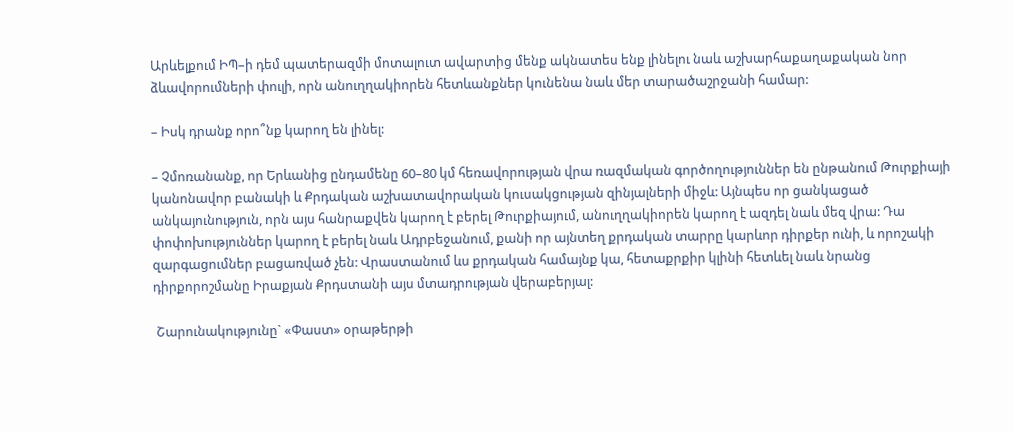Արևելքում ԻՊ–ի դեմ պատերազմի մոտալուտ ավարտից մենք ակնատես ենք լինելու նաև աշխարհաքաղաքական նոր ձևավորումների փուլի, որն անուղղակիորեն հետևանքներ կունենա նաև մեր տարածաշրջանի համար:

– Իսկ դրանք որո՞նք կարող են լինել:

– Չմոռանանք, որ Երևանից ընդամենը 60–80 կմ հեռավորության վրա ռազմական գործողություններ են ընթանում Թուրքիայի կանոնավոր բանակի և Քրդական աշխատավորական կուսակցության զինյալների միջև: Այնպես որ ցանկացած անկայունություն, որն այս հանրաքվեն կարող է բերել Թուրքիայում, անուղղակիորեն կարող է ազդել նաև մեզ վրա: Դա փոփոխություններ կարող է բերել նաև Ադրբեջանում, քանի որ այնտեղ քրդական տարրը կարևոր դիրքեր ունի, և որոշակի զարգացումներ բացառված չեն: Վրաստանում ևս քրդական համայնք կա, հետաքրքիր կլինի հետևել նաև նրանց դիրքորոշմանը Իրաքյան Քրդստանի այս մտադրության վերաբերյալ:

 Շարունակությունը` «Փաստ» օրաթերթի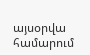այսօրվա համարում